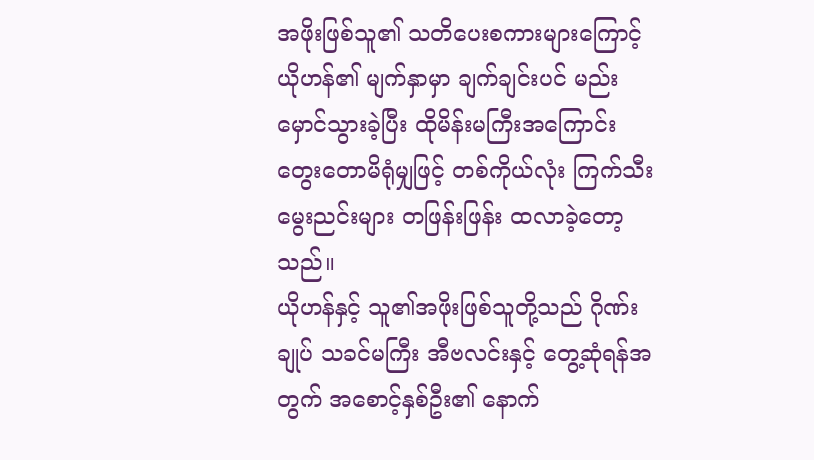အဖိုးဖြစ်သူ၏ သတိပေးစကားများကြောင့် ယိုဟန်၏ မျက်နှာမှာ ချက်ချင်းပင် မည်းမှောင်သွားခဲ့ပြီး ထိုမိန်းမကြီးအကြောင်း တွေးတောမိရုံမျှဖြင့် တစ်ကိုယ်လုံး ကြက်သီးမွေးညင်းများ တဖြန်းဖြန်း ထလာခဲ့တော့သည်။
ယိုဟန်နှင့် သူ၏အဖိုးဖြစ်သူတို့သည် ဂိုဏ်းချုပ် သခင်မကြီး အီဗလင်းနှင့် တွေ့ဆုံရန်အတွက် အစောင့်နှစ်ဦး၏ နောက်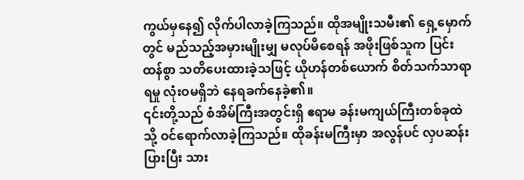ကွယ်မှနေ၍ လိုက်ပါလာခဲ့ကြသည်။ ထိုအမျိုးသမီး၏ ရှေ့မှောက်တွင် မည်သည့်အမှားမျိုးမျှ မလုပ်မိစေရန် အဖိုးဖြစ်သူက ပြင်းထန်စွာ သတိပေးထားခဲ့သဖြင့် ယိုဟန်တစ်ယောက် စိတ်သက်သာရာရမှု လုံးဝမရှိဘဲ နေရခက်နေခဲ့၏။
၎င်းတို့သည် စံအိမ်ကြီးအတွင်းရှိ ဧရာမ ခန်းမကျယ်ကြီးတစ်ခုထဲသို့ ဝင်ရောက်လာခဲ့ကြသည်။ ထိုခန်းမကြီးမှာ အလွန်ပင် လှပဆန်းပြားပြီး သား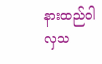နားထည်ဝါလှသ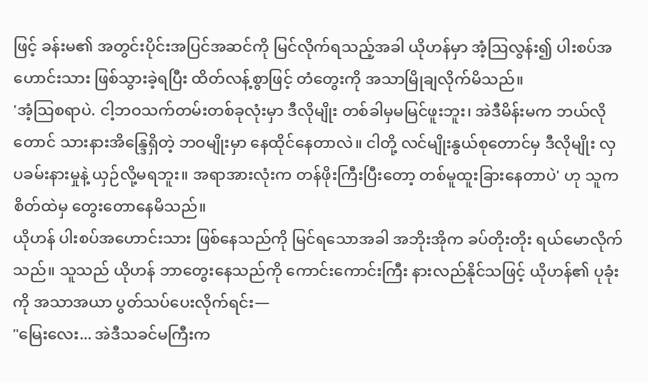ဖြင့် ခန်းမ၏ အတွင်းပိုင်းအပြင်အဆင်ကို မြင်လိုက်ရသည့်အခါ ယိုဟန်မှာ အံ့ဩလွန်း၍ ပါးစပ်အဟောင်းသား ဖြစ်သွားခဲ့ရပြီး ထိတ်လန့်စွာဖြင့် တံတွေးကို အသာမြိုချလိုက်မိသည်။
'အံ့သြစရာပဲ. ငါ့ဘဝသက်တမ်းတစ်ခုလုံးမှာ ဒီလိုမျိုး တစ်ခါမှမမြင်ဖူးဘူး၊ အဲဒီမိန်းမက ဘယ်လိုတောင် သားနားအိန္ဒြေရှိတဲ့ ဘဝမျိုးမှာ နေထိုင်နေတာလဲ။ ငါတို့ လင်မျိုးနွယ်စုတောင်မှ ဒီလိုမျိုး လှပခမ်းနားမှုနဲ့ ယှဉ်လို့မရဘူး။ အရာအားလုံးက တန်ဖိုးကြီးပြီးတော့ တစ်မူထူးခြားနေတာပဲ' ဟု သူက စိတ်ထဲမှ တွေးတောနေမိသည်။
ယိုဟန် ပါးစပ်အဟောင်းသား ဖြစ်နေသည်ကို မြင်ရသောအခါ အဘိုးအိုက ခပ်တိုးတိုး ရယ်မောလိုက်သည်။ သူသည် ယိုဟန် ဘာတွေးနေသည်ကို ကောင်းကောင်းကြီး နားလည်နိုင်သဖြင့် ယိုဟန်၏ ပုခုံးကို အသာအယာ ပွတ်သပ်ပေးလိုက်ရင်း—
"မြေးလေး... အဲဒီသခင်မကြီးက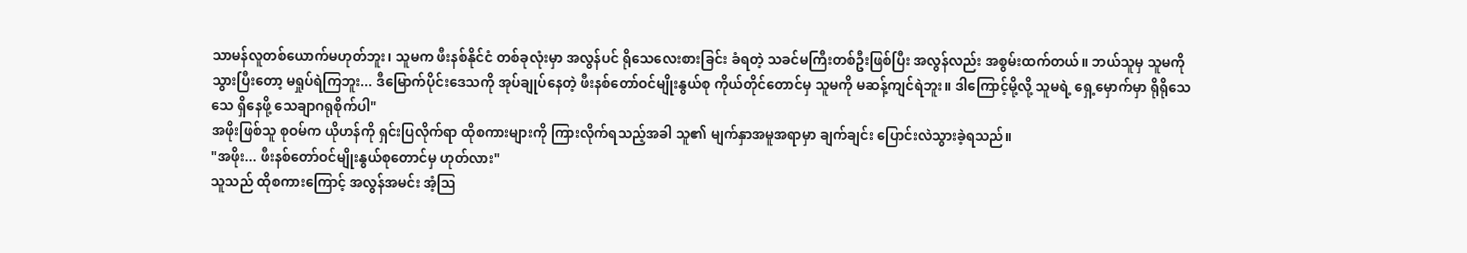သာမန်လူတစ်ယောက်မဟုတ်ဘူး၊ သူမက ဖီးနစ်နိုင်ငံ တစ်ခုလုံးမှာ အလွန်ပင် ရိုသေလေးစားခြင်း ခံရတဲ့ သခင်မကြီးတစ်ဦးဖြစ်ပြီး အလွန်လည်း အစွမ်းထက်တယ်။ ဘယ်သူမှ သူမကို သွားပြီးတော့ မရှုပ်ရဲကြဘူး... ဒီမြောက်ပိုင်းဒေသကို အုပ်ချုပ်နေတဲ့ ဖီးနစ်တော်ဝင်မျိုးနွယ်စု ကိုယ်တိုင်တောင်မှ သူမကို မဆန့်ကျင်ရဲဘူး။ ဒါကြောင့်မို့လို့ သူမရဲ့ ရှေ့မှောက်မှာ ရိုရိုသေသေ ရှိနေဖို့ သေချာဂရုစိုက်ပါ"
အဖိုးဖြစ်သူ စုဝမ်က ယိုဟန်ကို ရှင်းပြလိုက်ရာ ထိုစကားများကို ကြားလိုက်ရသည့်အခါ သူ၏ မျက်နှာအမူအရာမှာ ချက်ချင်း ပြောင်းလဲသွားခဲ့ရသည်။
"အဖိုး... ဖီးနစ်တော်ဝင်မျိုးနွယ်စုတောင်မှ ဟုတ်လား"
သူသည် ထိုစကားကြောင့် အလွန်အမင်း အံ့ဩ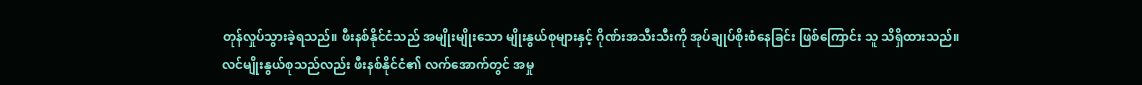တုန်လှုပ်သွားခဲ့ရသည်။ ဖီးနစ်နိုင်ငံသည် အမျိုးမျိုးသော မျိုးနွယ်စုများနှင့် ဂိုဏ်းအသီးသီးကို အုပ်ချုပ်စိုးစံနေခြင်း ဖြစ်ကြောင်း သူ သိရှိထားသည်။
လင်မျိုးနွယ်စုသည်လည်း ဖီးနစ်နိုင်ငံ၏ လက်အောက်တွင် အမှု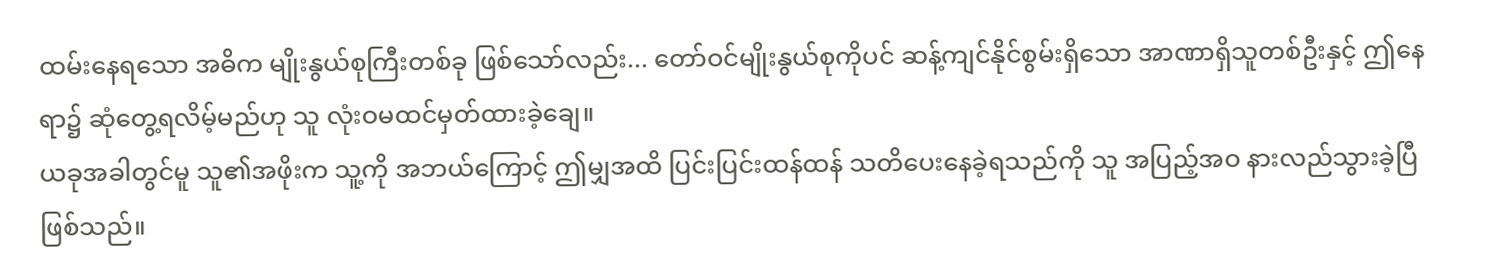ထမ်းနေရသော အဓိက မျိုးနွယ်စုကြီးတစ်ခု ဖြစ်သော်လည်း... တော်ဝင်မျိုးနွယ်စုကိုပင် ဆန့်ကျင်နိုင်စွမ်းရှိသော အာဏာရှိသူတစ်ဦးနှင့် ဤနေရာ၌ ဆုံတွေ့ရလိမ့်မည်ဟု သူ လုံးဝမထင်မှတ်ထားခဲ့ချေ။
ယခုအခါတွင်မူ သူ၏အဖိုးက သူ့ကို အဘယ်ကြောင့် ဤမျှအထိ ပြင်းပြင်းထန်ထန် သတိပေးနေခဲ့ရသည်ကို သူ အပြည့်အဝ နားလည်သွားခဲ့ပြီ ဖြစ်သည်။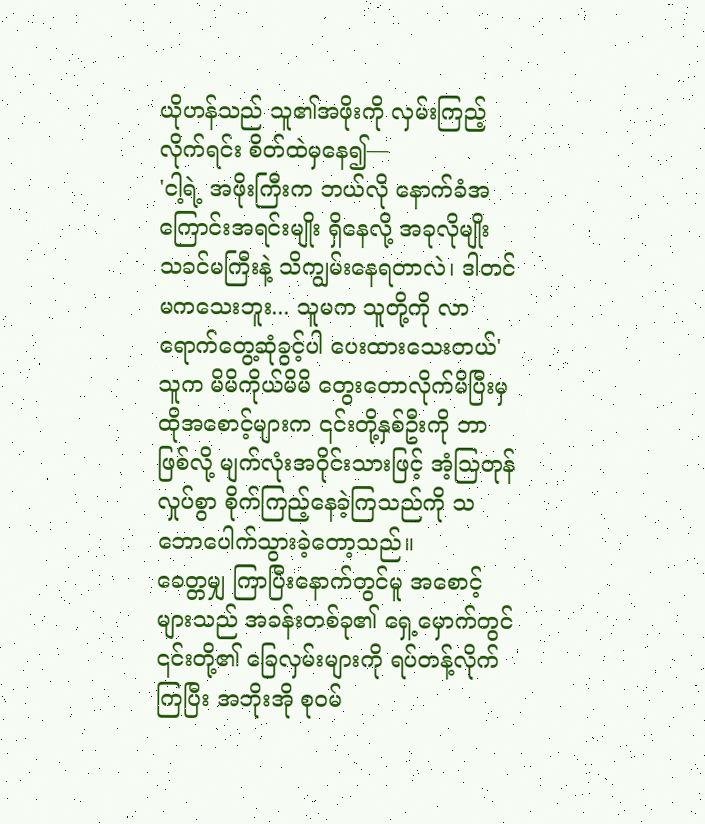ယိုဟန်သည် သူ၏အဖိုးကို လှမ်းကြည့်လိုက်ရင်း စိတ်ထဲမှနေ၍—
'ငါ့ရဲ့ အဖိုးကြီးက ဘယ်လို နောက်ခံအကြောင်းအရင်းမျိုး ရှိနေလို့ အခုလိုမျိုး သခင်မကြီးနဲ့ သိကျွမ်းနေရတာလဲ၊ ဒါတင်မကသေးဘူး... သူမက သူတို့ကို လာရောက်တွေ့ဆုံခွင့်ပါ ပေးထားသေးတယ်'
သူက မိမိကိုယ်မိမိ တွေးတောလိုက်မိပြီးမှ ထိုအစောင့်များက ၎င်းတို့နှစ်ဦးကို ဘာဖြစ်လို့ မျက်လုံးအဝိုင်းသားဖြင့် အံ့ဩတုန်လှုပ်စွာ စိုက်ကြည့်နေခဲ့ကြသည်ကို သဘောပေါက်သွားခဲ့တော့သည်။
ခေတ္တမျှ ကြာပြီးနောက်တွင်မူ အစောင့်များသည် အခန်းတစ်ခု၏ ရှေ့မှောက်တွင် ၎င်းတို့၏ ခြေလှမ်းများကို ရပ်တန့်လိုက်ကြပြီး အဘိုးအို စုဝမ်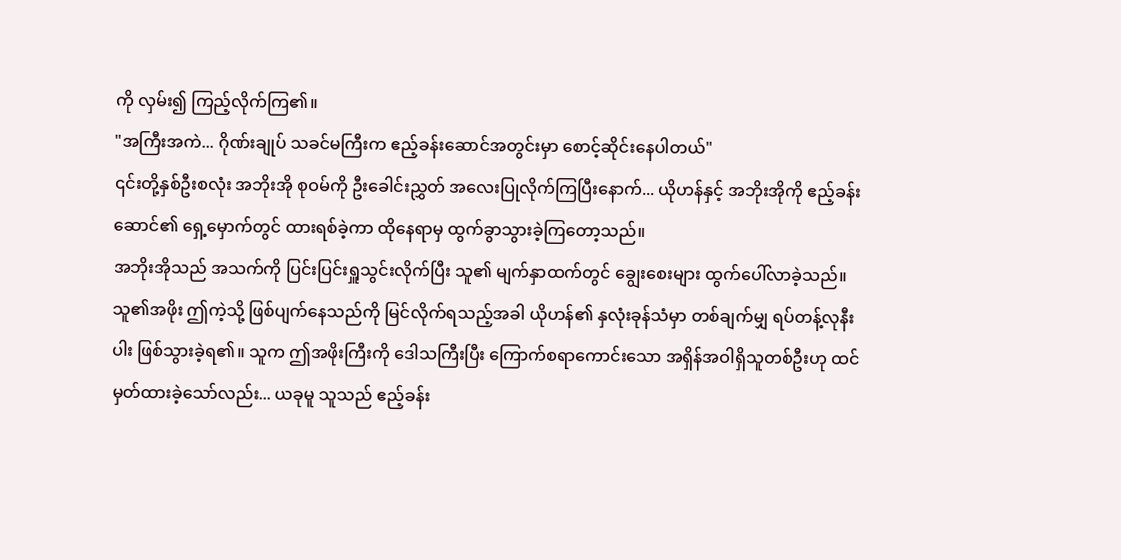ကို လှမ်း၍ ကြည့်လိုက်ကြ၏။
"အကြီးအကဲ... ဂိုဏ်းချုပ် သခင်မကြီးက ဧည့်ခန်းဆောင်အတွင်းမှာ စောင့်ဆိုင်းနေပါတယ်"
၎င်းတို့နှစ်ဦးစလုံး အဘိုးအို စုဝမ်ကို ဦးခေါင်းညွှတ် အလေးပြုလိုက်ကြပြီးနောက်... ယိုဟန်နှင့် အဘိုးအိုကို ဧည့်ခန်းဆောင်၏ ရှေ့မှောက်တွင် ထားရစ်ခဲ့ကာ ထိုနေရာမှ ထွက်ခွာသွားခဲ့ကြတော့သည်။
အဘိုးအိုသည် အသက်ကို ပြင်းပြင်းရှူသွင်းလိုက်ပြီး သူ၏ မျက်နှာထက်တွင် ချွေးစေးများ ထွက်ပေါ်လာခဲ့သည်။
သူ၏အဖိုး ဤကဲ့သို့ ဖြစ်ပျက်နေသည်ကို မြင်လိုက်ရသည့်အခါ ယိုဟန်၏ နှလုံးခုန်သံမှာ တစ်ချက်မျှ ရပ်တန့်လုနီးပါး ဖြစ်သွားခဲ့ရ၏။ သူက ဤအဖိုးကြီးကို ဒေါသကြီးပြီး ကြောက်စရာကောင်းသော အရှိန်အဝါရှိသူတစ်ဦးဟု ထင်မှတ်ထားခဲ့သော်လည်း... ယခုမူ သူသည် ဧည့်ခန်း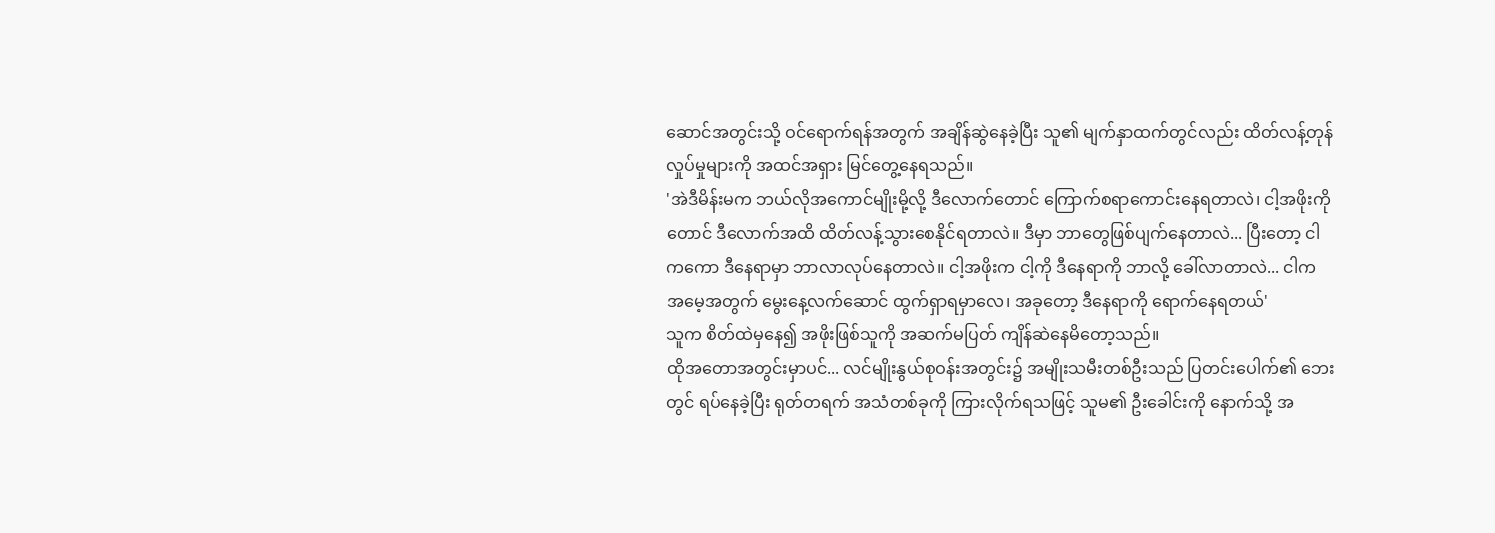ဆောင်အတွင်းသို့ ဝင်ရောက်ရန်အတွက် အချိန်ဆွဲနေခဲ့ပြီး သူ၏ မျက်နှာထက်တွင်လည်း ထိတ်လန့်တုန်လှုပ်မှုများကို အထင်အရှား မြင်တွေ့နေရသည်။
'အဲဒီမိန်းမက ဘယ်လိုအကောင်မျိုးမို့လို့ ဒီလောက်တောင် ကြောက်စရာကောင်းနေရတာလဲ၊ ငါ့အဖိုးကိုတောင် ဒီလောက်အထိ ထိတ်လန့်သွားစေနိုင်ရတာလဲ။ ဒီမှာ ဘာတွေဖြစ်ပျက်နေတာလဲ... ပြီးတော့ ငါကကော ဒီနေရာမှာ ဘာလာလုပ်နေတာလဲ။ ငါ့အဖိုးက ငါ့ကို ဒီနေရာကို ဘာလို့ ခေါ်လာတာလဲ... ငါက အမေ့အတွက် မွေးနေ့လက်ဆောင် ထွက်ရှာရမှာလေ၊ အခုတော့ ဒီနေရာကို ရောက်နေရတယ်'
သူက စိတ်ထဲမှနေ၍ အဖိုးဖြစ်သူကို အဆက်မပြတ် ကျိန်ဆဲနေမိတော့သည်။
ထိုအတောအတွင်းမှာပင်... လင်မျိုးနွယ်စုဝန်းအတွင်း၌ အမျိုးသမီးတစ်ဦးသည် ပြတင်းပေါက်၏ ဘေးတွင် ရပ်နေခဲ့ပြီး ရုတ်တရက် အသံတစ်ခုကို ကြားလိုက်ရသဖြင့် သူမ၏ ဦးခေါင်းကို နောက်သို့ အ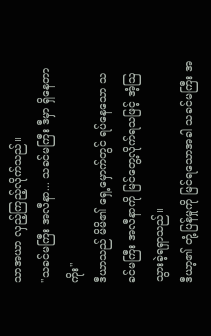သာအယာ လှည့်ကြည့်လိုက်သည်။
"သခင်မကြီး အလီနာ... သခင်မကြီး ဒီမှာ ရှိနေတာကိုး"
ဒီယာသည် မိမိ၏ ရှေ့မှောက်တွင် ရပ်နေသော သခင်မကြီး အလီနာကို မြင်တွေ့လိုက်ရသဖြင့် အံ့ဩသွားခဲ့ရရှာသည်။
ဒီယာ့၏ တုံ့ပြန်မှုကို မြင်ရသောအခါ သခင်မကြီး အ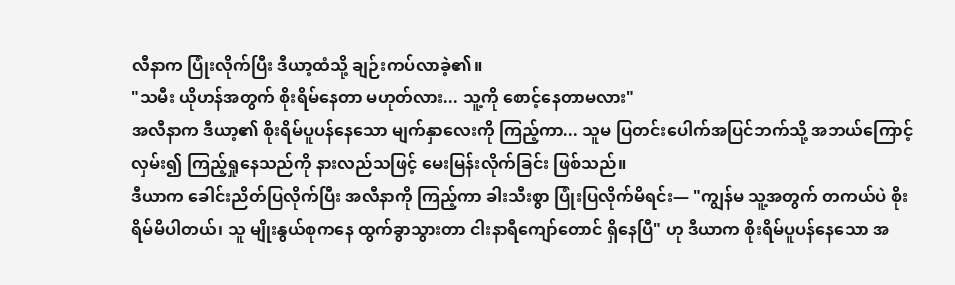လီနာက ပြုံးလိုက်ပြီး ဒီယာ့ထံသို့ ချဉ်းကပ်လာခဲ့၏။
"သမီး ယိုဟန်အတွက် စိုးရိမ်နေတာ မဟုတ်လား... သူ့ကို စောင့်နေတာမလား"
အလီနာက ဒီယာ့၏ စိုးရိမ်ပူပန်နေသော မျက်နှာလေးကို ကြည့်ကာ... သူမ ပြတင်းပေါက်အပြင်ဘက်သို့ အဘယ်ကြောင့် လှမ်း၍ ကြည့်ရှုနေသည်ကို နားလည်သဖြင့် မေးမြန်းလိုက်ခြင်း ဖြစ်သည်။
ဒီယာက ခေါင်းညိတ်ပြလိုက်ပြီး အလီနာကို ကြည့်ကာ ခါးသီးစွာ ပြုံးပြလိုက်မိရင်း— "ကျွန်မ သူ့အတွက် တကယ်ပဲ စိုးရိမ်မိပါတယ်၊ သူ မျိုးနွယ်စုကနေ ထွက်ခွာသွားတာ ငါးနာရီကျော်တောင် ရှိနေပြီ" ဟု ဒီယာက စိုးရိမ်ပူပန်နေသော အ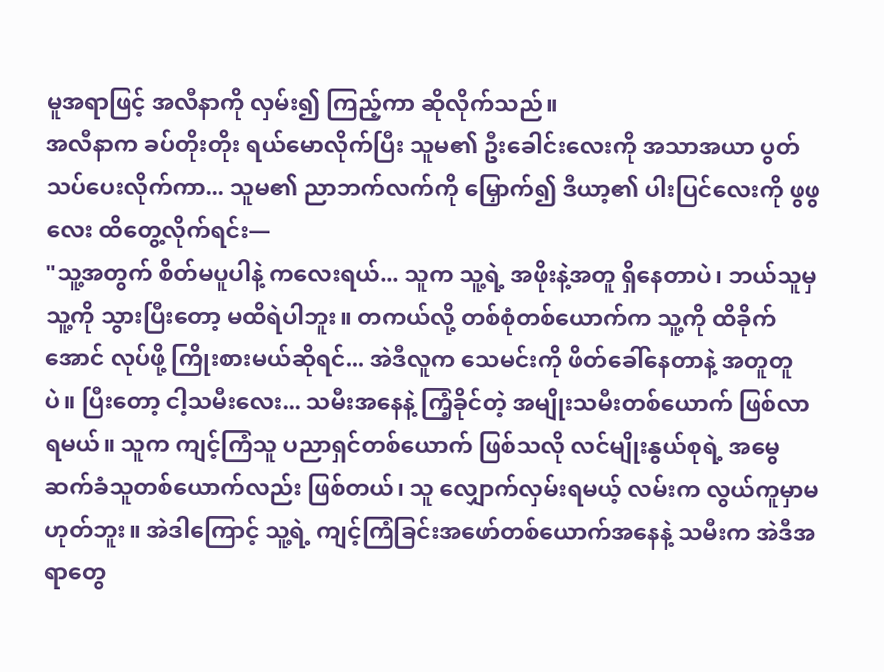မူအရာဖြင့် အလီနာကို လှမ်း၍ ကြည့်ကာ ဆိုလိုက်သည်။
အလီနာက ခပ်တိုးတိုး ရယ်မောလိုက်ပြီး သူမ၏ ဦးခေါင်းလေးကို အသာအယာ ပွတ်သပ်ပေးလိုက်ကာ... သူမ၏ ညာဘက်လက်ကို မြှောက်၍ ဒီယာ့၏ ပါးပြင်လေးကို ဖွဖွလေး ထိတွေ့လိုက်ရင်း—
"သူ့အတွက် စိတ်မပူပါနဲ့ ကလေးရယ်... သူက သူ့ရဲ့ အဖိုးနဲ့အတူ ရှိနေတာပဲ၊ ဘယ်သူမှ သူ့ကို သွားပြီးတော့ မထိရဲပါဘူး။ တကယ်လို့ တစ်စုံတစ်ယောက်က သူ့ကို ထိခိုက်အောင် လုပ်ဖို့ ကြိုးစားမယ်ဆိုရင်... အဲဒီလူက သေမင်းကို ဖိတ်ခေါ်နေတာနဲ့ အတူတူပဲ။ ပြီးတော့ ငါ့သမီးလေး... သမီးအနေနဲ့ ကြံ့ခိုင်တဲ့ အမျိုးသမီးတစ်ယောက် ဖြစ်လာရမယ်။ သူက ကျင့်ကြံသူ ပညာရှင်တစ်ယောက် ဖြစ်သလို လင်မျိုးနွယ်စုရဲ့ အမွေဆက်ခံသူတစ်ယောက်လည်း ဖြစ်တယ်၊ သူ လျှောက်လှမ်းရမယ့် လမ်းက လွယ်ကူမှာမဟုတ်ဘူး။ အဲဒါကြောင့် သူ့ရဲ့ ကျင့်ကြံခြင်းအဖော်တစ်ယောက်အနေနဲ့ သမီးက အဲဒီအရာတွေ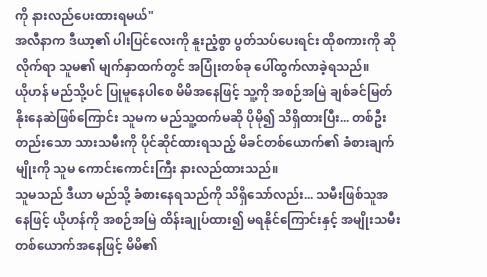ကို နားလည်ပေးထားရမယ်"
အလီနာက ဒီယာ့၏ ပါးပြင်လေးကို နူးညံ့စွာ ပွတ်သပ်ပေးရင်း ထိုစကားကို ဆိုလိုက်ရာ သူမ၏ မျက်နှာထက်တွင် အပြုံးတစ်ခု ပေါ်ထွက်လာခဲ့ရသည်။
ယိုဟန် မည်သို့ပင် ပြုမူနေပါစေ မိမိအနေဖြင့် သူ့ကို အစဉ်အမြဲ ချစ်ခင်မြတ်နိုးနေဆဲဖြစ်ကြောင်း သူမက မည်သူ့ထက်မဆို ပိုမို၍ သိရှိထားပြီး... တစ်ဦးတည်းသော သားသမီးကို ပိုင်ဆိုင်ထားရသည့် မိခင်တစ်ယောက်၏ ခံစားချက်မျိုးကို သူမ ကောင်းကောင်းကြီး နားလည်ထားသည်။
သူမသည် ဒီယာ မည်သို့ ခံစားနေရသည်ကို သိရှိသော်လည်း... သမီးဖြစ်သူအနေဖြင့် ယိုဟန်ကို အစဉ်အမြဲ ထိန်းချုပ်ထား၍ မရနိုင်ကြောင်းနှင့် အမျိုးသမီးတစ်ယောက်အနေဖြင့် မိမိ၏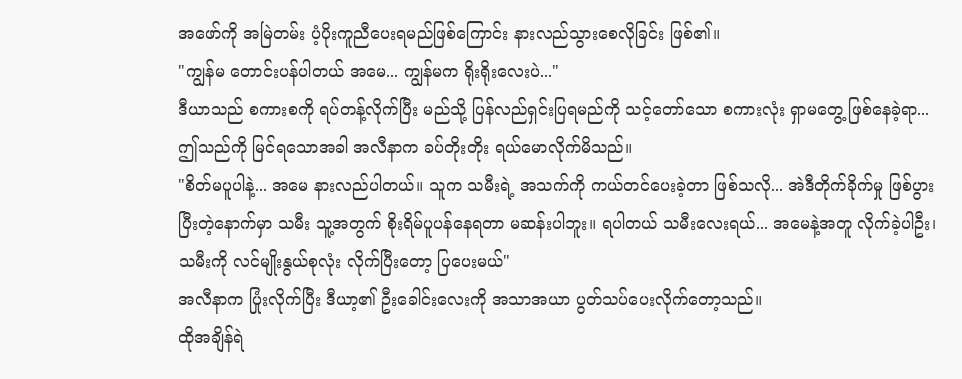အဖော်ကို အမြဲတမ်း ပံ့ပိုးကူညီပေးရမည်ဖြစ်ကြောင်း နားလည်သွားစေလိုခြင်း ဖြစ်၏။
"ကျွန်မ တောင်းပန်ပါတယ် အမေ... ကျွန်မက ရိုးရိုးလေးပဲ..."
ဒီယာသည် စကားစကို ရပ်တန့်လိုက်ပြီး မည်သို့ ပြန်လည်ရှင်းပြရမည်ကို သင့်တော်သော စကားလုံး ရှာမတွေ့ ဖြစ်နေခဲ့ရာ... ဤသည်ကို မြင်ရသောအခါ အလီနာက ခပ်တိုးတိုး ရယ်မောလိုက်မိသည်။
"စိတ်မပူပါနဲ့... အမေ နားလည်ပါတယ်။ သူက သမီးရဲ့ အသက်ကို ကယ်တင်ပေးခဲ့တာ ဖြစ်သလို... အဲဒီတိုက်ခိုက်မှု ဖြစ်ပွားပြီးတဲ့နောက်မှာ သမီး သူ့အတွက် စိုးရိမ်ပူပန်နေရတာ မဆန်းပါဘူး။ ရပါတယ် သမီးလေးရယ်... အမေနဲ့အတူ လိုက်ခဲ့ပါဦး၊ သမီးကို လင်မျိုးနွယ်စုလုံး လိုက်ပြီးတော့ ပြပေးမယ်"
အလီနာက ပြုံးလိုက်ပြီး ဒီယာ့၏ ဦးခေါင်းလေးကို အသာအယာ ပွတ်သပ်ပေးလိုက်တော့သည်။
ထိုအချိန်ရဲ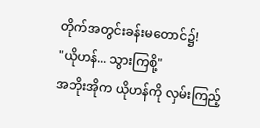တိုက်အတွင်းခန်းမတောင်၌!
"ယိုဟန်... သွားကြစို့"
အဘိုးအိုက ယိုဟန်ကို လှမ်းကြည့်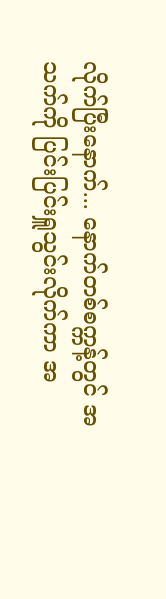လိုက်ပြီးနောက်... နောက်တစ်စက္ကန့်တွင် အသက်ကို ပြင်းပြင်းရှူသွင်းလိုက်ကာ အ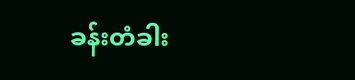ခန်းတံခါး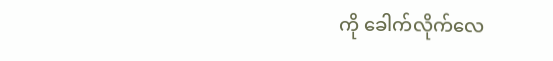ကို ခေါက်လိုက်လေ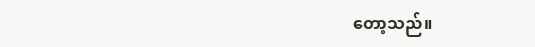တော့သည်။